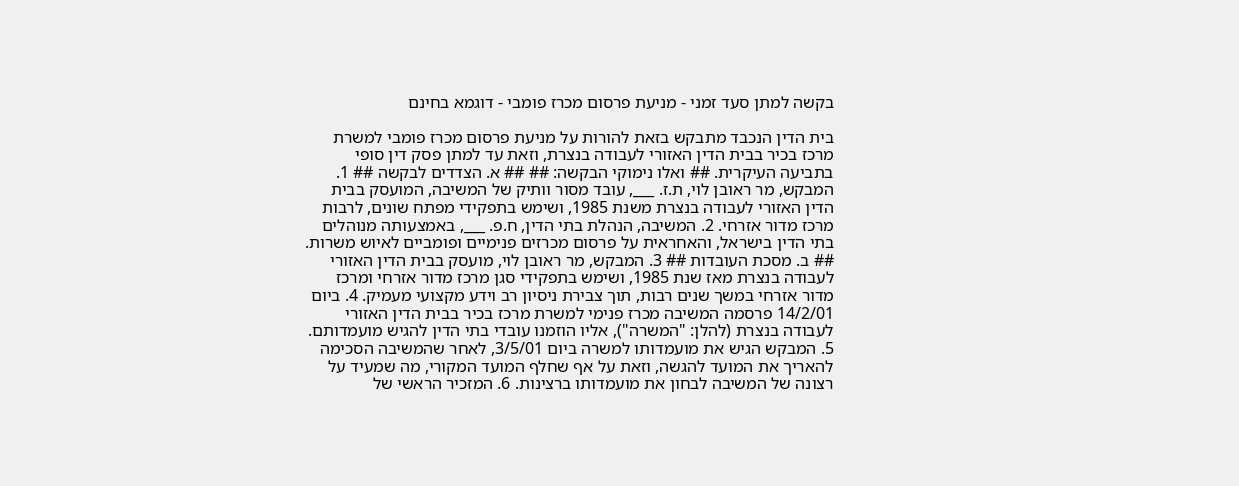בקשה למתן סעד זמני - מניעת פרסום מכרז פומבי - דוגמא בחינם

בית הדין הנכבד מתבקש בזאת להורות על מניעת פרסום מכרז פומבי למשרת מרכז בכיר בבית הדין האזורי לעבודה בנצרת, וזאת עד למתן פסק דין סופי בתביעה העיקרית. ## ואלו נימוקי הבקשה: ## ## א. הצדדים לבקשה ## 1. המבקש, מר ראובן לוי, ת.ז. ___, עובד מסור וותיק של המשיבה, המועסק בבית הדין האזורי לעבודה בנצרת משנת 1985, ושימש בתפקידי מפתח שונים, לרבות מרכז מדור אזרחי. 2. המשיבה, הנהלת בתי הדין, ח.פ. ___, באמצעותה מנוהלים בתי הדין בישראל, והאחראית על פרסום מכרזים פנימיים ופומביים לאיוש משרות. ## ב. מסכת העובדות ## 3. המבקש, מר ראובן לוי, מועסק בבית הדין האזורי לעבודה בנצרת מאז שנת 1985, ושימש בתפקידי סגן מרכז מדור אזרחי ומרכז מדור אזרחי במשך שנים רבות, תוך צבירת ניסיון רב וידע מקצועי מעמיק. 4. ביום 14/2/01 פרסמה המשיבה מכרז פנימי למשרת מרכז בכיר בבית הדין האזורי לעבודה בנצרת (להלן: "המשרה"), אליו הוזמנו עובדי בתי הדין להגיש מועמדותם. 5. המבקש הגיש את מועמדותו למשרה ביום 3/5/01, לאחר שהמשיבה הסכימה להאריך את המועד להגשה, וזאת על אף שחלף המועד המקורי, מה שמעיד על רצונה של המשיבה לבחון את מועמדותו ברצינות. 6. המזכיר הראשי של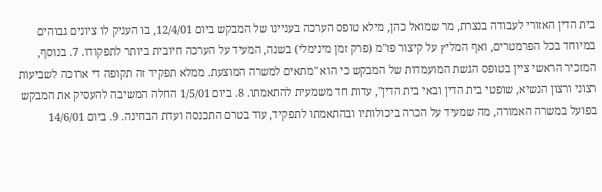בית הדין האזורי לעבודה בנצרת, מר שמואל כהן, מילא טופס הערכה בעניינו של המבקש ביום 12/4/01, בו העניק לו ציונים גבוהים במיוחד בכל הפרמטרים, ואף המליץ על קיצור פז"מ (פרק זמן מינימלי) בשנה, המעיד על הערכה חיובית ביותר לתפקודו. 7. בנוסף, המזכיר הראשי ציין בטופס הגשת המועמדות של המבקש כי הוא "מתאים למשרה המוצעת. ממלא תפקיד זה תקופה די ארוכה לשביעות רצוני ורצון הנשיא, שופטי בית הדין ובאי בית הדין", עדות חד משמעית להתאמתו. 8. ביום 1/5/01 החלה המשיבה להעסיק את המבקש בפועל במשרה האמורה, מה שמעיד על הכרה ביכולותיו ובהתאמתו לתפקיד, עוד בטרם התכנסה ועדת הבחינה. 9. ביום 14/6/01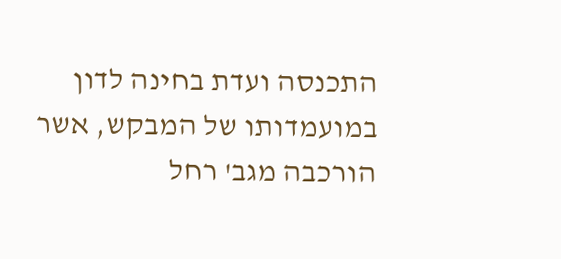התכנסה ועדת בחינה לדון במועמדותו של המבקש, אשר הורכבה מגב' רחל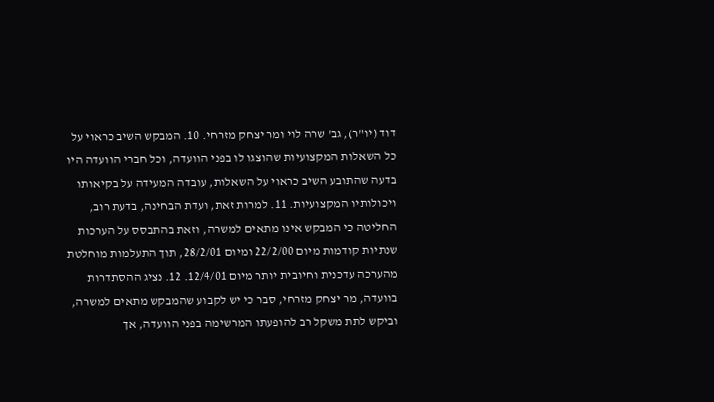דוד (יו"ר), גב' שרה לוי ומר יצחק מזרחי. 10. המבקש השיב כראוי על כל השאלות המקצועיות שהוצגו לו בפני הוועדה, וכל חברי הוועדה היו בדעה שהתובע השיב כראוי על השאלות, עובדה המעידה על בקיאותו ויכולותיו המקצועיות. 11. למרות זאת, ועדת הבחינה, בדעת רוב, החליטה כי המבקש אינו מתאים למשרה, וזאת בהתבסס על הערכות שנתיות קודמות מיום 22/2/00 ומיום 28/2/01, תוך התעלמות מוחלטת מהערכה עדכנית וחיובית יותר מיום 12/4/01. 12. נציג ההסתדרות בוועדה, מר יצחק מזרחי, סבר כי יש לקבוע שהמבקש מתאים למשרה, וביקש לתת משקל רב להופעתו המרשימה בפני הוועדה, אך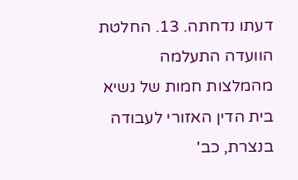דעתו נדחתה. 13. החלטת הוועדה התעלמה מהמלצות חמות של נשיא בית הדין האזורי לעבודה בנצרת, כב'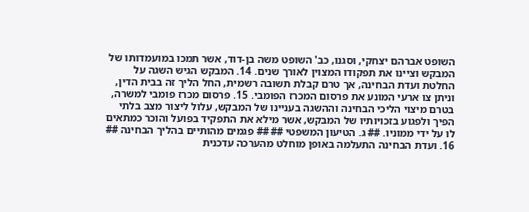השופט אברהם יצחקי, וסגנו, כב' השופט משה בן-דוד, אשר תמכו במועמדותו של המבקש וציינו את תפקודו המצוין לאורך שנים. 14. המבקש הגיש השגה על החלטת ועדת הבחינה, אך טרם קבלת תשובה רשמית, החל הליך זה בבית הדין, וניתן צו ארעי המונע את פרסום המכרז הפומבי. 15. פרסום מכרז פומבי למשרה, בטרם מיצוי הליכי הבחינה וההשגה בעניינו של המבקש, עלול ליצור מצב בלתי הפיך ולפגוע בזכויותיו של המבקש, אשר מילא את התפקיד בפועל והוכר כמתאים לו על ידי ממוניו. ## ג. הטיעון המשפטי ## ## פגמים מהותיים בהליך הבחינה ## 16. ועדת הבחינה התעלמה באופן מוחלט מהערכה עדכנית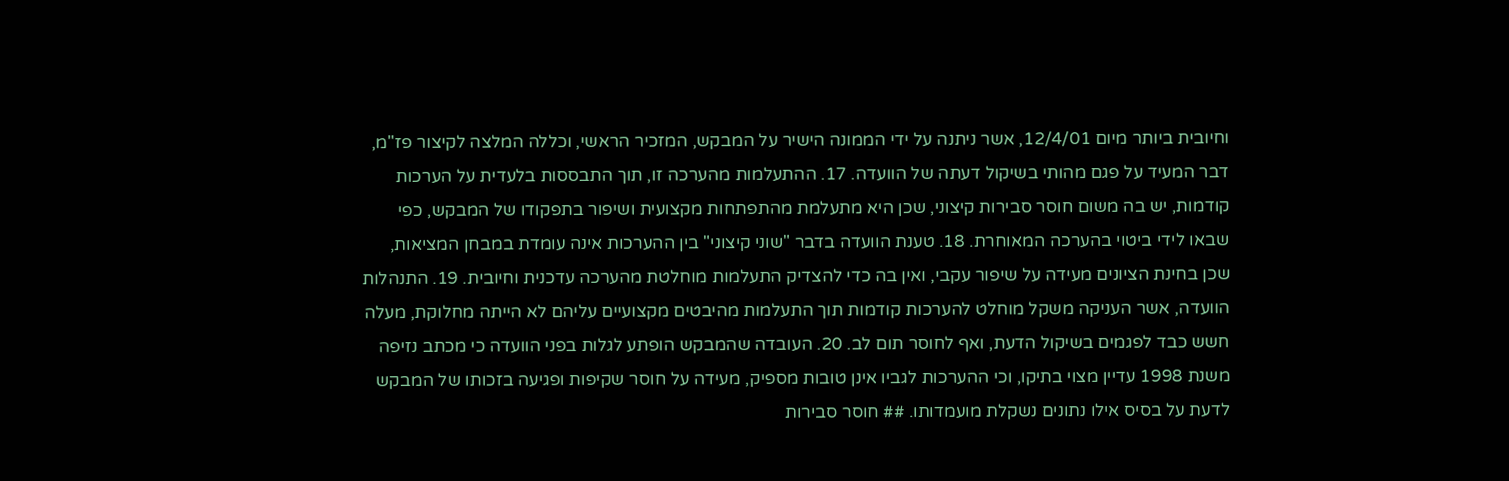וחיובית ביותר מיום 12/4/01, אשר ניתנה על ידי הממונה הישיר על המבקש, המזכיר הראשי, וכללה המלצה לקיצור פז"מ, דבר המעיד על פגם מהותי בשיקול דעתה של הוועדה. 17. ההתעלמות מהערכה זו, תוך התבססות בלעדית על הערכות קודמות, יש בה משום חוסר סבירות קיצוני, שכן היא מתעלמת מהתפתחות מקצועית ושיפור בתפקודו של המבקש, כפי שבאו לידי ביטוי בהערכה המאוחרת. 18. טענת הוועדה בדבר "שוני קיצוני" בין ההערכות אינה עומדת במבחן המציאות, שכן בחינת הציונים מעידה על שיפור עקבי, ואין בה כדי להצדיק התעלמות מוחלטת מהערכה עדכנית וחיובית. 19. התנהלות הוועדה, אשר העניקה משקל מוחלט להערכות קודמות תוך התעלמות מהיבטים מקצועיים עליהם לא הייתה מחלוקת, מעלה חשש כבד לפגמים בשיקול הדעת, ואף לחוסר תום לב. 20. העובדה שהמבקש הופתע לגלות בפני הוועדה כי מכתב נזיפה משנת 1998 עדיין מצוי בתיקו, וכי ההערכות לגביו אינן טובות מספיק, מעידה על חוסר שקיפות ופגיעה בזכותו של המבקש לדעת על בסיס אילו נתונים נשקלת מועמדותו. ## חוסר סבירות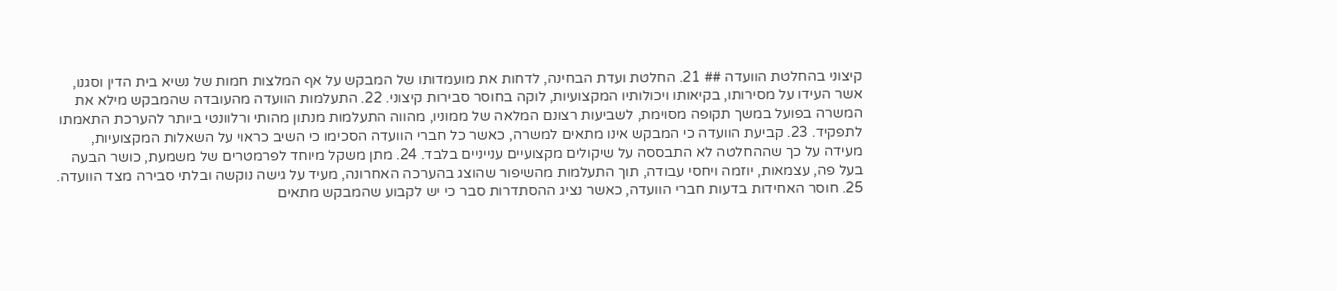קיצוני בהחלטת הוועדה ## 21. החלטת ועדת הבחינה, לדחות את מועמדותו של המבקש על אף המלצות חמות של נשיא בית הדין וסגנו, אשר העידו על מסירותו, בקיאותו ויכולותיו המקצועיות, לוקה בחוסר סבירות קיצוני. 22. התעלמות הוועדה מהעובדה שהמבקש מילא את המשרה בפועל במשך תקופה מסוימת, לשביעות רצונם המלאה של ממוניו, מהווה התעלמות מנתון מהותי ורלוונטי ביותר להערכת התאמתו לתפקיד. 23. קביעת הוועדה כי המבקש אינו מתאים למשרה, כאשר כל חברי הוועדה הסכימו כי השיב כראוי על השאלות המקצועיות, מעידה על כך שההחלטה לא התבססה על שיקולים מקצועיים ענייניים בלבד. 24. מתן משקל מיוחד לפרמטרים של משמעת, כושר הבעה בעל פה, עצמאות, יוזמה ויחסי עבודה, תוך התעלמות מהשיפור שהוצג בהערכה האחרונה, מעיד על גישה נוקשה ובלתי סבירה מצד הוועדה. 25. חוסר האחידות בדעות חברי הוועדה, כאשר נציג ההסתדרות סבר כי יש לקבוע שהמבקש מתאים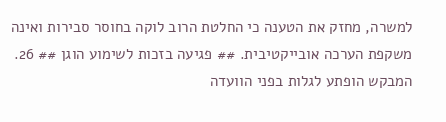למשרה, מחזק את הטענה כי החלטת הרוב לוקה בחוסר סבירות ואינה משקפת הערכה אובייקטיבית. ## פגיעה בזכות לשימוע הוגן ## 26. המבקש הופתע לגלות בפני הוועדה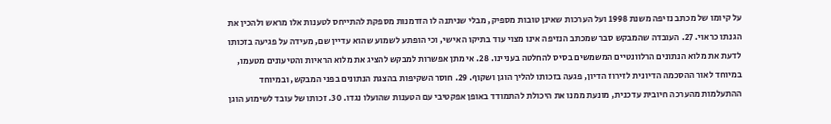על קיומו של מכתב נזיפה משנת 1998 ועל הערכות שאינן טובות מספיק, מבלי שניתנה לו הזדמנות מספקת להתייחס לטענות אלו מראש ולהכין את הגנתו כראוי. 27. העובדה שהמבקש סבר שמכתב הנזיפה אינו מצוי עוד בתיקו האישי, וכי הופתע לשמוע שהוא עדיין שם, מעידה על פגיעה בזכותו לדעת את מלוא הנתונים הרלוונטיים המשמשים בסיס להחלטה בעניינו. 28. אי מתן אפשרות למבקש להציג את מלוא הראיות והטיעונים מטעמו, במיוחד לאור ההסכמה הדיונית לזירוז הדיון, פגעה בזכותו להליך הוגן ושקוף. 29. חוסר השקיפות בהצגת הנתונים בפני המבקש, ובמיוחד ההתעלמות מהערכה חיובית עדכנית, מונעת ממנו את היכולת להתמודד באופן אפקטיבי עם הטענות שהועלו נגדו. 30. זכותו של עובד לשימוע הוגן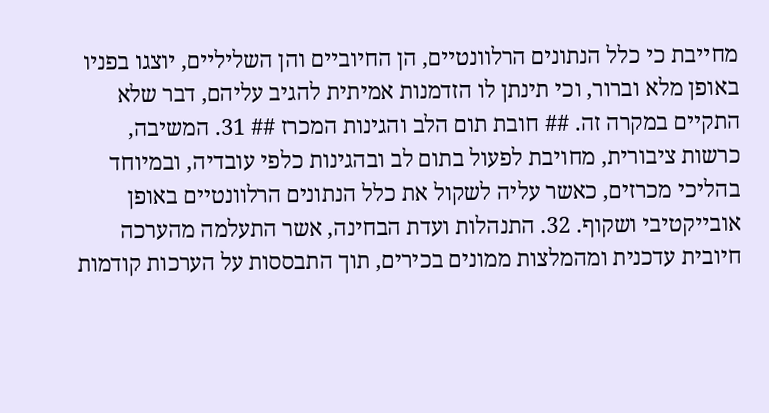מחייבת כי כלל הנתונים הרלוונטיים, הן החיוביים והן השליליים, יוצגו בפניו באופן מלא וברור, וכי תינתן לו הזדמנות אמיתית להגיב עליהם, דבר שלא התקיים במקרה זה. ## חובת תום הלב והגינות המכרז ## 31. המשיבה, כרשות ציבורית, מחויבת לפעול בתום לב ובהגינות כלפי עובדיה, ובמיוחד בהליכי מכרזים, כאשר עליה לשקול את כלל הנתונים הרלוונטיים באופן אובייקטיבי ושקוף. 32. התנהלות ועדת הבחינה, אשר התעלמה מהערכה חיובית עדכנית ומהמלצות ממונים בכירים, תוך התבססות על הערכות קודמות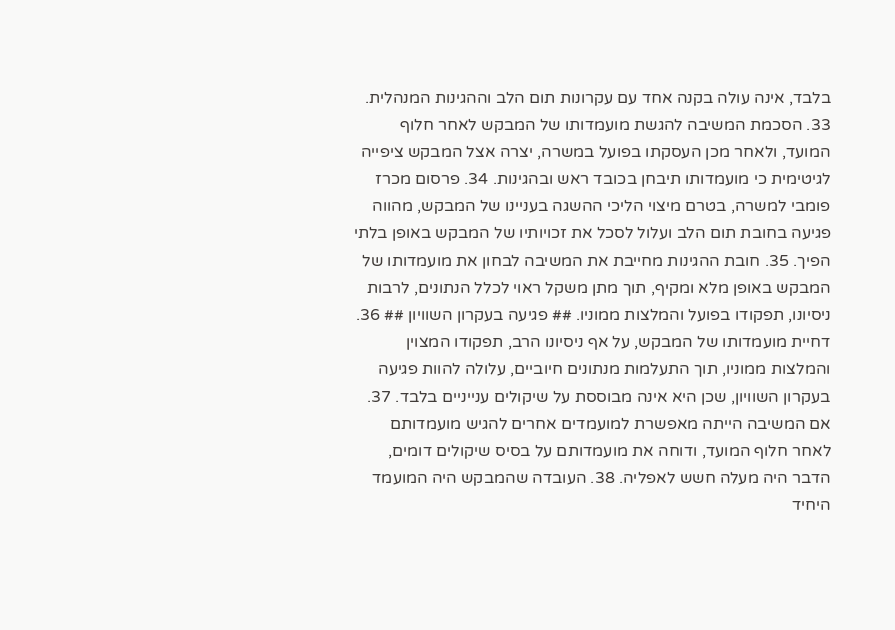בלבד, אינה עולה בקנה אחד עם עקרונות תום הלב וההגינות המנהלית. 33. הסכמת המשיבה להגשת מועמדותו של המבקש לאחר חלוף המועד, ולאחר מכן העסקתו בפועל במשרה, יצרה אצל המבקש ציפייה לגיטימית כי מועמדותו תיבחן בכובד ראש ובהגינות. 34. פרסום מכרז פומבי למשרה, בטרם מיצוי הליכי ההשגה בעניינו של המבקש, מהווה פגיעה בחובת תום הלב ועלול לסכל את זכויותיו של המבקש באופן בלתי הפיך. 35. חובת ההגינות מחייבת את המשיבה לבחון את מועמדותו של המבקש באופן מלא ומקיף, תוך מתן משקל ראוי לכלל הנתונים, לרבות ניסיונו, תפקודו בפועל והמלצות ממוניו. ## פגיעה בעקרון השוויון ## 36. דחיית מועמדותו של המבקש, על אף ניסיונו הרב, תפקודו המצוין והמלצות ממוניו, תוך התעלמות מנתונים חיוביים, עלולה להוות פגיעה בעקרון השוויון, שכן היא אינה מבוססת על שיקולים ענייניים בלבד. 37. אם המשיבה הייתה מאפשרת למועמדים אחרים להגיש מועמדותם לאחר חלוף המועד, ודוחה את מועמדותם על בסיס שיקולים דומים, הדבר היה מעלה חשש לאפליה. 38. העובדה שהמבקש היה המועמד היחיד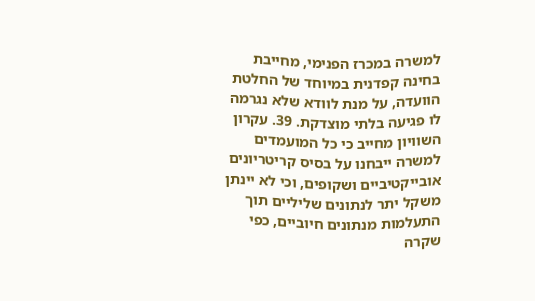למשרה במכרז הפנימי, מחייבת בחינה קפדנית במיוחד של החלטת הוועדה, על מנת לוודא שלא נגרמה לו פגיעה בלתי מוצדקת. 39. עקרון השוויון מחייב כי כל המועמדים למשרה ייבחנו על בסיס קריטריונים אובייקטיביים ושקופים, וכי לא יינתן משקל יתר לנתונים שליליים תוך התעלמות מנתונים חיוביים, כפי שקרה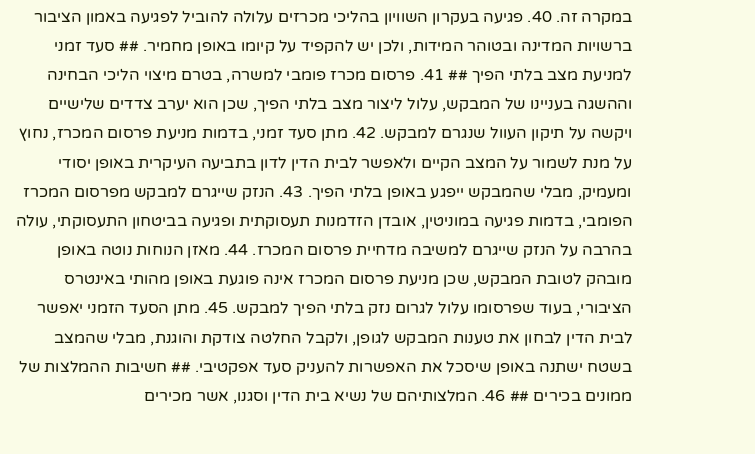במקרה זה. 40. פגיעה בעקרון השוויון בהליכי מכרזים עלולה להוביל לפגיעה באמון הציבור ברשויות המדינה ובטוהר המידות, ולכן יש להקפיד על קיומו באופן מחמיר. ## סעד זמני למניעת מצב בלתי הפיך ## 41. פרסום מכרז פומבי למשרה, בטרם מיצוי הליכי הבחינה וההשגה בעניינו של המבקש, עלול ליצור מצב בלתי הפיך, שכן הוא יערב צדדים שלישיים ויקשה על תיקון העוול שנגרם למבקש. 42. מתן סעד זמני, בדמות מניעת פרסום המכרז, נחוץ על מנת לשמור על המצב הקיים ולאפשר לבית הדין לדון בתביעה העיקרית באופן יסודי ומעמיק, מבלי שהמבקש ייפגע באופן בלתי הפיך. 43. הנזק שייגרם למבקש מפרסום המכרז הפומבי, בדמות פגיעה במוניטין, אובדן הזדמנות תעסוקתית ופגיעה בביטחון התעסוקתי, עולה בהרבה על הנזק שייגרם למשיבה מדחיית פרסום המכרז. 44. מאזן הנוחות נוטה באופן מובהק לטובת המבקש, שכן מניעת פרסום המכרז אינה פוגעת באופן מהותי באינטרס הציבורי, בעוד שפרסומו עלול לגרום נזק בלתי הפיך למבקש. 45. מתן הסעד הזמני יאפשר לבית הדין לבחון את טענות המבקש לגופן, ולקבל החלטה צודקת והוגנת, מבלי שהמצב בשטח ישתנה באופן שיסכל את האפשרות להעניק סעד אפקטיבי. ## חשיבות ההמלצות של ממונים בכירים ## 46. המלצותיהם של נשיא בית הדין וסגנו, אשר מכירים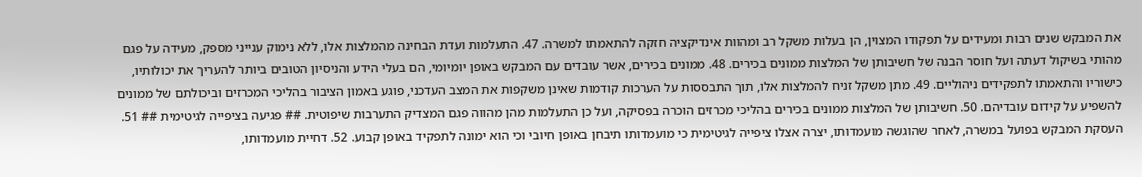את המבקש שנים רבות ומעידים על תפקודו המצוין, הן בעלות משקל רב ומהוות אינדיקציה חזקה להתאמתו למשרה. 47. התעלמות ועדת הבחינה מהמלצות אלו, ללא נימוק ענייני מספק, מעידה על פגם מהותי בשיקול דעתה ועל חוסר הבנה של חשיבותן של המלצות ממונים בכירים. 48. ממונים בכירים, אשר עובדים עם המבקש באופן יומיומי, הם בעלי הידע והניסיון הטובים ביותר להעריך את יכולותיו, כישוריו והתאמתו לתפקידים ניהוליים. 49. מתן משקל זניח להמלצות אלו, תוך התבססות על הערכות קודמות שאינן משקפות את המצב העדכני, פוגע באמון הציבור בהליכי המכרזים וביכולתם של ממונים להשפיע על קידום עובדיהם. 50. חשיבותן של המלצות ממונים בכירים בהליכי מכרזים הוכרה בפסיקה, ועל כן התעלמות מהן מהווה פגם המצדיק התערבות שיפוטית. ## פגיעה בציפייה לגיטימית ## 51. העסקת המבקש בפועל במשרה, לאחר שהוגשה מועמדותו, יצרה אצלו ציפייה לגיטימית כי מועמדותו תיבחן באופן חיובי וכי הוא ימונה לתפקיד באופן קבוע. 52. דחיית מועמדותו,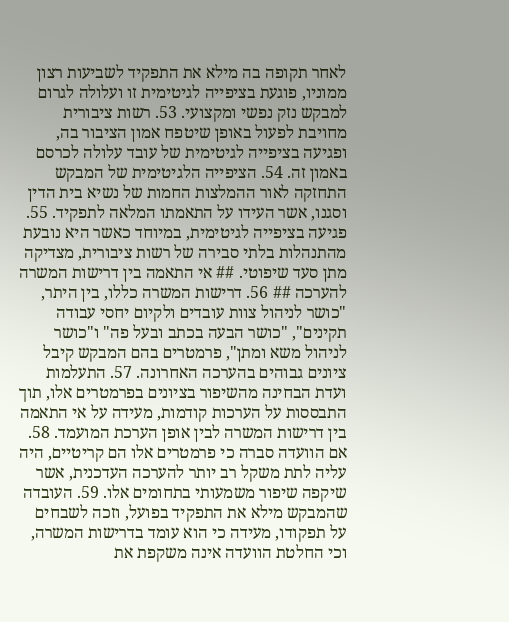לאחר תקופה בה מילא את התפקיד לשביעות רצון ממוניו, פוגעת בציפייה לגיטימית זו ועלולה לגרום למבקש נזק נפשי ומקצועי. 53. רשות ציבורית מחויבת לפעול באופן שיטפח אמון הציבור בה, ופגיעה בציפייה לגיטימית של עובד עלולה לכרסם באמון זה. 54. הציפייה הלגיטימית של המבקש התחזקה לאור ההמלצות החמות של נשיא בית הדין וסגנו, אשר העידו על התאמתו המלאה לתפקיד. 55. פגיעה בציפייה לגיטימית, במיוחד כאשר היא נובעת מהתנהלות בלתי סבירה של רשות ציבורית, מצדיקה מתן סעד שיפוטי. ## אי התאמה בין דרישות המשרה להערכה ## 56. דרישות המשרה כללו, בין היתר, "כושר לניהול צוות עובדים ולקיום יחסי עבודה תקינים", "כושר הבעה בכתב ובעל פה" ו"כושר לניהול משא ומתן", פרמטרים בהם המבקש קיבל ציונים גבוהים בהערכה האחרונה. 57. התעלמות ועדת הבחינה מהשיפור בציונים בפרמטרים אלו, תוך התבססות על הערכות קודמות, מעידה על אי התאמה בין דרישות המשרה לבין אופן הערכת המועמד. 58. אם הוועדה סברה כי פרמטרים אלו הם קריטיים, היה עליה לתת משקל רב יותר להערכה העדכנית, אשר שיקפה שיפור משמעותי בתחומים אלו. 59. העובדה שהמבקש מילא את התפקיד בפועל, וזכה לשבחים על תפקודו, מעידה כי הוא עומד בדרישות המשרה, וכי החלטת הוועדה אינה משקפת את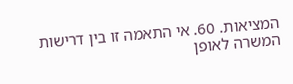המציאות. 60. אי התאמה זו בין דרישות המשרה לאופן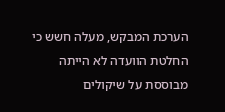הערכת המבקש, מעלה חשש כי החלטת הוועדה לא הייתה מבוססת על שיקולים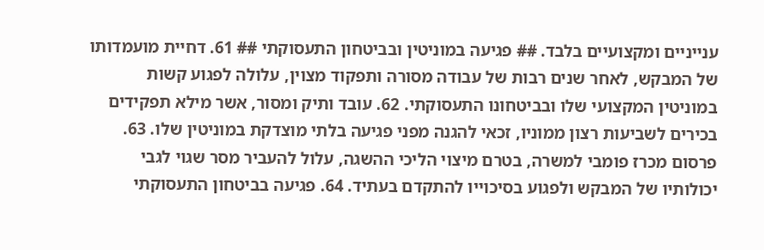ענייניים ומקצועיים בלבד. ## פגיעה במוניטין ובביטחון התעסוקתי ## 61. דחיית מועמדותו של המבקש, לאחר שנים רבות של עבודה מסורה ותפקוד מצוין, עלולה לפגוע קשות במוניטין המקצועי שלו ובביטחונו התעסוקתי. 62. עובד ותיק ומסור, אשר מילא תפקידים בכירים לשביעות רצון ממוניו, זכאי להגנה מפני פגיעה בלתי מוצדקת במוניטין שלו. 63. פרסום מכרז פומבי למשרה, בטרם מיצוי הליכי ההשגה, עלול להעביר מסר שגוי לגבי יכולותיו של המבקש ולפגוע בסיכוייו להתקדם בעתיד. 64. פגיעה בביטחון התעסוקתי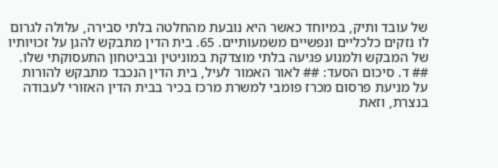של עובד ותיק, במיוחד כאשר היא נובעת מהחלטה בלתי סבירה, עלולה לגרום לו נזקים כלכליים ונפשיים משמעותיים. 65. בית הדין מתבקש להגן על זכויותיו של המבקש ולמנוע פגיעה בלתי מוצדקת במוניטין ובביטחון התעסוקתי שלו. ## ד. סיכום הסעד: ## לאור האמור לעיל, בית הדין הנכבד מתבקש להורות על מניעת פרסום מכרז פומבי למשרת מרכז בכיר בבית הדין האזורי לעבודה בנצרת, וזאת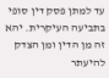עד למתן פסק דין סופי בתביעה העיקרית. יהא זה מן הדין ומן הצדק להיעתר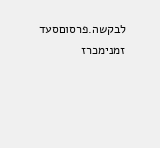לבקשה.פרסוםסעד זמנימכרז